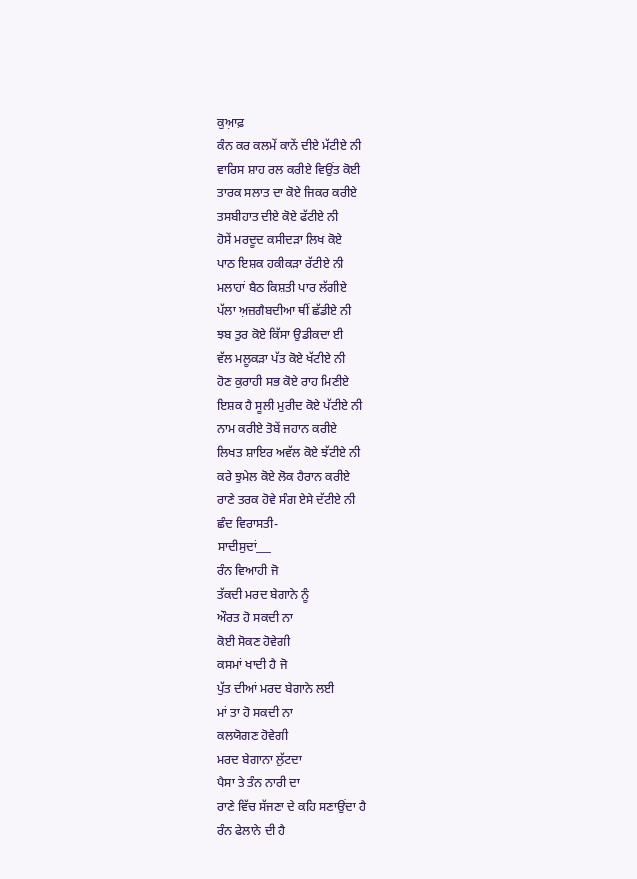ਕੁਆ਼ਫ਼
ਕੰਨ ਕਰ ਕਲਮੇਂ ਕਾਨੇਂ ਦੀਏ ਮੱਟੀਏ ਨੀ
ਵਾਰਿਸ ਸ਼ਾਹ ਰਲ ਕਰੀਏ ਵਿਉਂਤ ਕੋਈ
ਤਾਰਕ ਸਲਾਤ ਦਾ ਕੋਏ ਜਿਕਰ ਕਰੀਏ
ਤਸਬੀਹਾਤ ਦੀਏ ਕੋਏ ਫੱਟੀਏ ਨੀ
ਹੋਸੇਂ ਮਰਦੂਦ ਕਸੀਦੜਾ ਲਿਖ ਕੋਏ
ਪਾਠ ਇਸ਼ਕ ਹਕੀਕੜਾ ਰੱਟੀਏ ਨੀ
ਮਲਾਹਾਂ ਬੈਠ ਕਿਸ਼ਤੀ ਪਾਰ ਲੱਗੀਏ
ਪੱਲਾ ਅ਼ਜ਼ਗੈਬਦੀਆ ਥੀਂ ਛੱਡੀਏ ਨੀ
ਝਬ ਤੁਰ ਕੋਏ ਕਿੱਸਾ ਉਡੀਕਦਾ ਈ
ਵੱਲ ਮਲੂਕੜਾ ਪੱਤ ਕੋਏ ਖੱਟੀਏ ਨੀ
ਹੋਣ ਕੁਰਾਹੀ ਸਭ ਕੋਏ ਰਾਹ ਮਿਣੀਏ
ਇਸ਼ਕ ਹੈ ਸੂਲੀ ਮੁਰੀਦ ਕੋਏ ਪੱਟੀਏ ਨੀ
ਨਾਮ ਕਰੀਏ ਤੋਬੇਂ ਜਹਾਨ ਕਰੀਏ
ਲਿਖਤ ਸ਼ਾਇਰ ਅਵੱਲ ਕੋਏ ਝੱਟੀਏ ਨੀ
ਕਰੇ ਝੁਮੇਲ ਕੋਏ ਲੋਕ ਹੈਰਾਨ ਕਰੀਏ
ਰਾਣੇ ਤਰਕ ਹੋਵੇ ਸੰਗ ਏਸੇ ਦੱਟੀਏ ਨੀ
ਛੰਦ ਵਿਰਾਸਤੀ-
ਸਾਦੀਸੁਦਾਂ___
ਰੰਨ ਵਿਆਹੀ ਜੋ
ਤੱਕਦੀ ਮਰਦ ਬੇਗਾਨੇ ਨੂੰ
ਔਰਤ ਹੋ ਸਕਦੀ ਨਾ
ਕੋਈ ਸੋਕਣ ਹੋਵੇਗੀ
ਕਸਮਾਂ ਖਾਦੀ ਹੈ ਜੋ
ਪੁੱਤ ਦੀਆਂ ਮਰਦ ਬੇਗਾਨੇ ਲਈ
ਮਾਂ ਤਾ ਹੋ ਸਕਦੀ ਨਾ
ਕਲਯੋਗਣ ਹੋਵੇਗੀ
ਮਰਦ ਬੇਗਾਨਾ ਲੁੱਟਦਾ
ਪੈਸਾ ਤੇ ਤੰਨ ਨਾਰੀ ਦਾ
ਰਾਣੇ ਵਿੱਚ ਸੱਜਣਾ ਦੇ ਕਹਿ ਸਣਾਉਂਦਾ ਹੈ
ਰੰਨ ਫੇਲਾਨੇ ਦੀ ਹੈ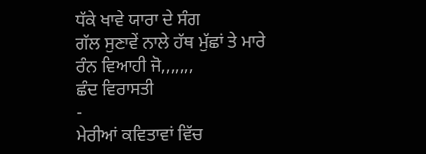ਧੱਕੇ ਖਾਵੇ ਯਾਰਾ ਦੇ ਸੰਗ
ਗੱਲ ਸੁਣਾਵੇਂ ਨਾਲੇ ਹੱਥ ਮੁੱਛਾਂ ਤੇ ਮਾਰੇ
ਰੰਨ ਵਿਆਹੀ ਜੋ,,,,,,,
ਛੰਦ ਵਿਰਾਸਤੀ
-
ਮੇਰੀਆਂ ਕਵਿਤਾਵਾਂ ਵਿੱਚ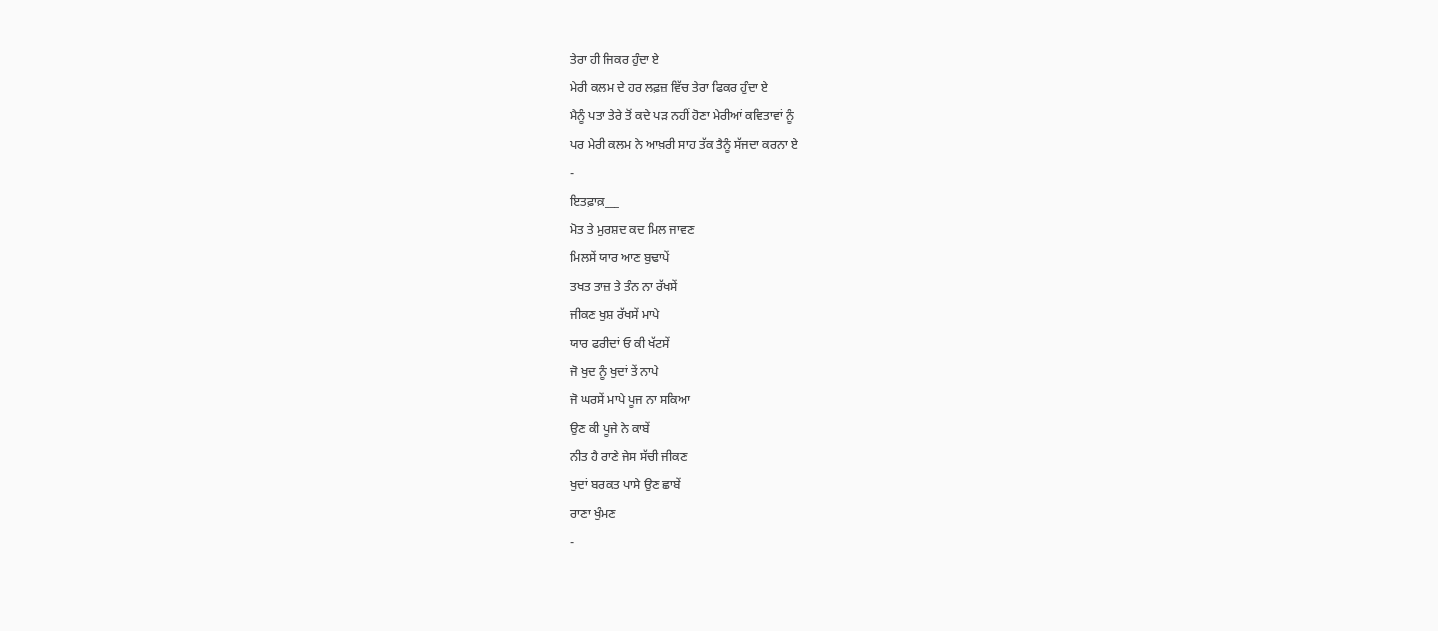ਤੇਰਾ ਹੀ ਜਿਕਰ ਹੁੰਦਾ ਏ
ਮੇਰੀ ਕਲਮ ਦੇ ਹਰ ਲਫ਼ਜ਼ ਵਿੱਚ ਤੇਰਾ ਫਿਕਰ ਹੁੰਦਾ ਏ
ਮੈਨੂੰ ਪਤਾ ਤੇਰੇ ਤੋਂ ਕਦੇ ਪੜ ਨਹੀਂ ਹੋਣਾ ਮੇਰੀਆਂ ਕਵਿਤਾਵਾਂ ਨੂੰ
ਪਰ ਮੇਰੀ ਕਲਮ ਨੇ ਆਖ਼ਰੀ ਸਾਹ ਤੱਕ ਤੈਨੂੰ ਸੱਜਦਾ ਕਰਨਾ ਏ
-
ਇਤਫ਼ਾਕ਼___
ਮੋਤ ਤੇ ਮੁਰਸ਼ਦ ਕਦ ਮਿਲ ਜਾਵਣ
ਮਿਲਸੇਂ ਯਾਰ ਆਣ ਬੁਢਾਪੇਂ
ਤਖਤ ਤਾਜ਼ ਤੇ ਤੰਨ ਨਾ ਰੱਖਸੇਂ
ਜੀਕਣ ਖੁਸ਼ ਰੱਖਸੇਂ ਮਾਪੇ
ਯਾਰ ਫਰੀਦਾਂ ਓ ਕੀ ਖੱਟਸੇਂ
ਜੋ ਖੁਦ ਨੂੰ ਖੁਦਾਂ ਤੇਂ ਨਾਪੇ
ਜੋ ਘਰਸੇਂ ਮਾਪੇ ਪੂਜ ਨਾ ਸਕਿਆ
ਉਣ ਕੀ ਪੂਜੇ ਨੇ ਕਾਬੇਂ
ਨੀਤ ਹੈ ਰਾਣੇ ਜੇਸ ਸੱਚੀ ਜੀਕਣ
ਖੁਦਾਂ ਬਰਕਤ ਪਾਸੇ ਉਣ ਛਾਬੇਂ
ਰਾਣਾ ਖੁੰਮਣ
-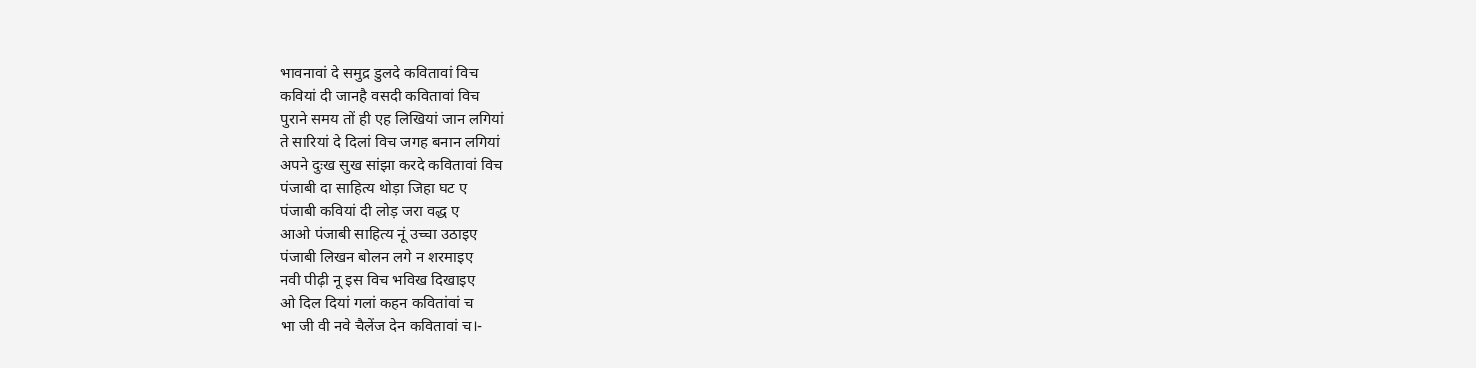भावनावां दे समुद्र डुलदे कवितावां विच
कवियां दी जानहै वसदी कवितावां विच
पुराने समय तों ही एह लिखियां जान लगियां
ते सारियां दे दिलां विच जगह बनान लगियां
अपने दुःख सुख सांझा करदे कवितावां विच
पंजाबी दा साहित्य थोड़ा जिहा घट ए
पंजाबी कवियां दी लोड़ जरा वद्ध ए
आओ पंजाबी साहित्य नूं उच्चा उठाइए
पंजाबी लिखन बोलन लगे न शरमाइए
नवी पीढ़ी नू इस विच भविख दिखाइए
ओ दिल दियां गलां कहन कवितांवां च
भा जी वी नवे चैलेंज देन कवितावां च।-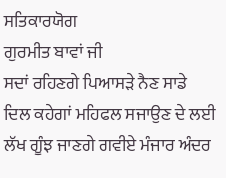ਸਤਿਕਾਰਯੋਗ
ਗੁਰਮੀਤ ਬਾਵਾਂ ਜੀ
ਸਦਾਂ ਰਹਿਣਗੇ ਪਿਆਸੜੇ ਨੈਣ ਸਾਡੇ
ਦਿਲ ਕਹੇਗਾਂ ਮਹਿਫਲ ਸਜਾਉਣ ਦੇ ਲਈ
ਲੱਖ ਗੂੰਝ ਜਾਣਗੇ ਗਵੀਏ ਮੰਜਾਰ ਅੰਦਰ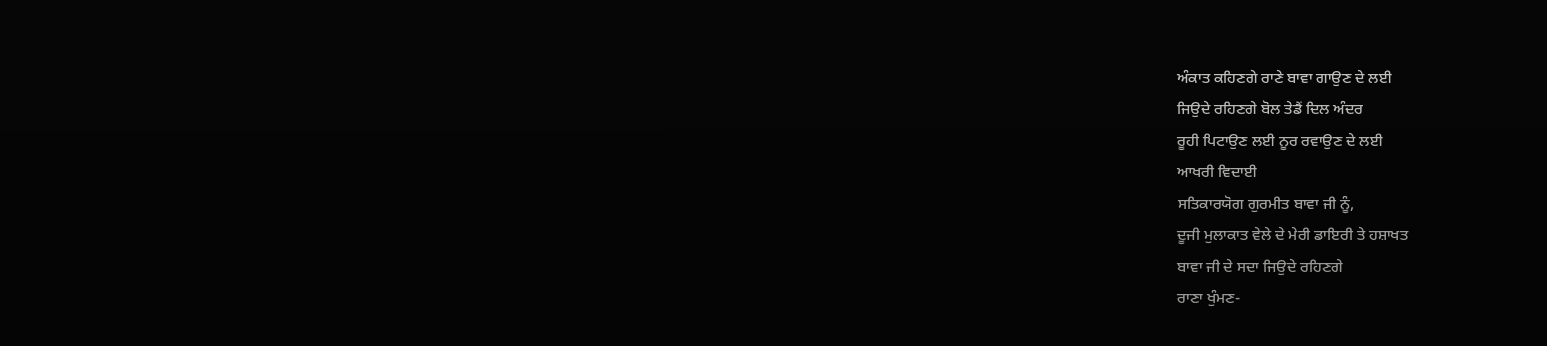ਅੰਕਾਤ ਕਹਿਣਗੇ ਰਾਣੇ ਬਾਵਾ ਗਾਉਣ ਦੇ ਲਈ
ਜਿਉਦੇ ਰਹਿਣਗੇ ਬੋਲ ਤੇਡੈਂ ਦਿਲ ਅੰਦਰ
ਰੂਹੀ ਪਿਟਾਉਣ ਲਈ ਨੂਰ ਰਵਾਉਣ ਦੇ ਲਈ
ਆਖਰੀ ਵਿਦਾਈ
ਸਤਿਕਾਰਯੋਗ ਗੁਰਮੀਤ ਬਾਵਾ ਜੀ ਨੂੰ,
ਦੂਜੀ ਮੁਲਾਕਾਤ ਵੇਲੇ ਦੇ ਮੇਰੀ ਡਾਇਰੀ ਤੇ ਹਸ਼ਾਖਤ
ਬਾਵਾ ਜੀ ਦੇ ਸਦਾ ਜਿਉਦੇ ਰਹਿਣਗੇ
ਰਾਣਾ ਖੁੰਮਣ-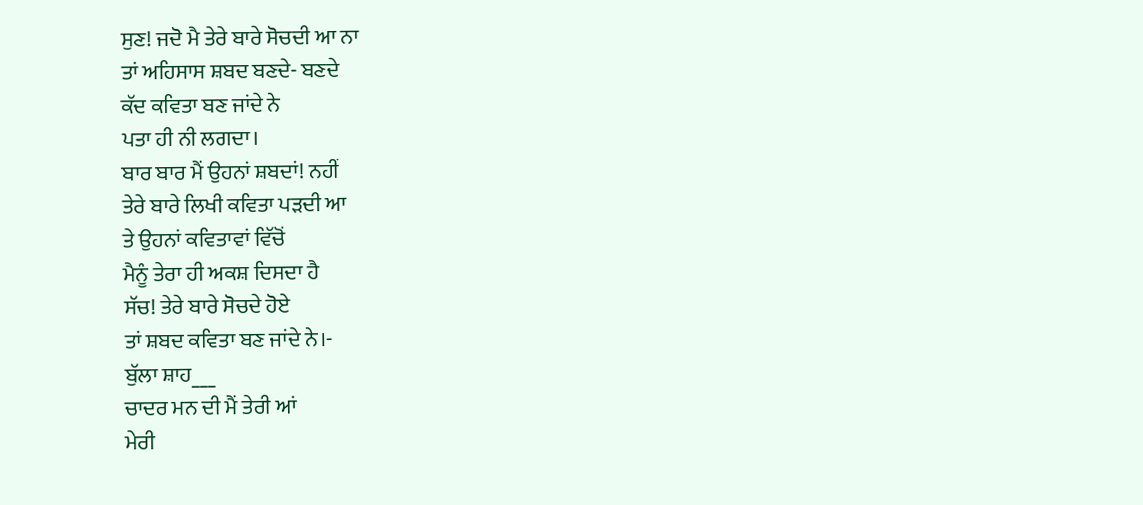ਸੁਣ! ਜਦੋ ਮੈ ਤੇਰੇ ਬਾਰੇ ਸੋਚਦੀ ਆ ਨਾ
ਤਾਂ ਅਹਿਸਾਸ ਸ਼ਬਦ ਬਣਦੇ- ਬਣਦੇ
ਕੱਦ ਕਵਿਤਾ ਬਣ ਜਾਂਦੇ ਨੇ
ਪਤਾ ਹੀ ਨੀ ਲਗਦਾ।
ਬਾਰ ਬਾਰ ਮੈਂ ਉਹਨਾਂ ਸ਼ਬਦਾਂ! ਨਹੀਂ
ਤੇਰੇ ਬਾਰੇ ਲਿਖੀ ਕਵਿਤਾ ਪੜਦੀ ਆ
ਤੇ ਉਹਨਾਂ ਕਵਿਤਾਵਾਂ ਵਿੱਚੋਂ
ਮੈਨੂੰ ਤੇਰਾ ਹੀ ਅਕਸ਼ ਦਿਸਦਾ ਹੈ
ਸੱਚ! ਤੇਰੇ ਬਾਰੇ ਸੋਚਦੇ ਹੋਏ
ਤਾਂ ਸ਼ਬਦ ਕਵਿਤਾ ਬਣ ਜਾਂਦੇ ਨੇ।-
ਬੁੱਲਾ ਸ਼ਾਹ___
ਚਾਦਰ ਮਨ ਦੀ ਮੈਂ ਤੇਰੀ ਆਂ
ਮੇਰੀ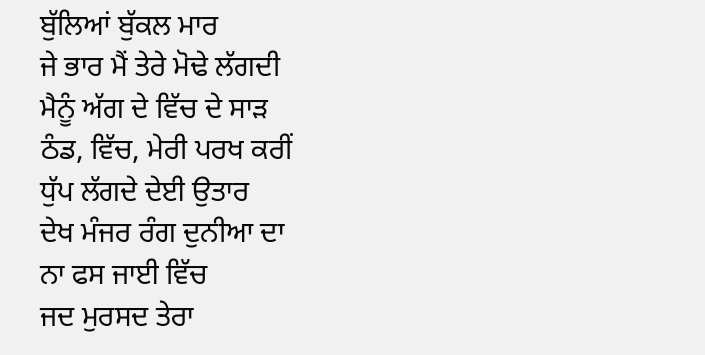ਬੁੱਲਿਆਂ ਬੁੱਕਲ ਮਾਰ
ਜੇ ਭਾਰ ਮੈਂ ਤੇਰੇ ਮੋਢੇ ਲੱਗਦੀ
ਮੈਨੂੰ ਅੱਗ ਦੇ ਵਿੱਚ ਦੇ ਸਾੜ
ਠੰਡ, ਵਿੱਚ, ਮੇਰੀ ਪਰਖ ਕਰੀਂ
ਧੁੱਪ ਲੱਗਦੇ ਦੇਈ ਉਤਾਰ
ਦੇਖ ਮੰਜਰ ਰੰਗ ਦੁਨੀਆ ਦਾ
ਨਾ ਫਸ ਜਾਈ ਵਿੱਚ
ਜਦ ਮੁਰਸਦ ਤੇਰਾ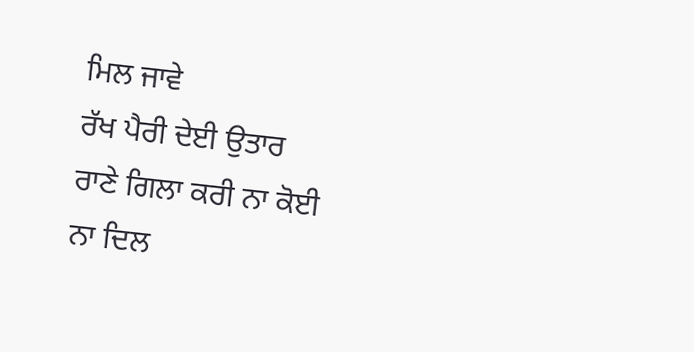ਮਿਲ ਜਾਵੇ
ਰੱਖ ਪੈਰੀ ਦੇਈ ਉਤਾਰ
ਰਾਣੇ ਗਿਲਾ ਕਰੀ ਨਾ ਕੋਈ
ਨਾ ਦਿਲ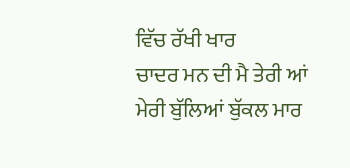ਵਿੱਚ ਰੱਖੀ ਖਾਰ
ਚਾਦਰ ਮਨ ਦੀ ਮੈ ਤੇਰੀ ਆਂ
ਮੇਰੀ ਬੁੱਲਿਆਂ ਬੁੱਕਲ ਮਾਰ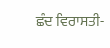ਛੰਦ ਵਿਰਾਸਤੀ-